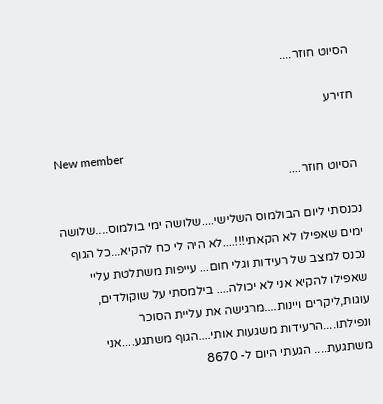הסיוט חוזר....

חזירע

New member
הסיוט חוזר....

נכנסתי ליום הבולמוס השלישי....שלושה ימי בולמוס....שלושה ימים שאפילו לא הקאתי!!!....לא היה לי כח להקיא...כל הגוף נכנס למצב של רעידות וגלי חום... עייפות משתלטת עליי שאפילו להקיא אני לא יכולה.... בילמסתי על שוקולדים, עוגות,ליקרים ויינות....מרגישה את עליית הסוכר ונפילתו....הרעידות משגעות אותי....הגוף משתגע....אני משתגעת.... הגעתי היום ל- 8670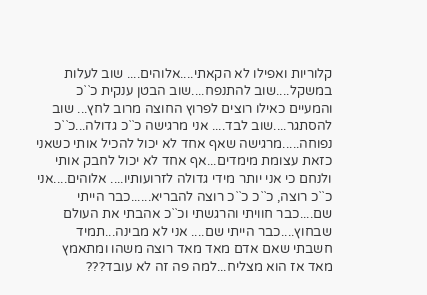קלוריות ואפילו לא הקאתי....אלוהים.... שוב לעלות במשקל....שוב להתנפח....שוב הבטן ענקית כ``כ והמעיים כאילו רוצים לפרוץ החוצה מרוב לחץ... שוב להסתגר....שוב לבד.... אני מרגישה כ``כ גדולה...כ``כ נפוחה.....מרגישה שאף אחד לא יכול להכיל אותי כשאני כזאת עצומת מימדים...אף אחד לא יכול לחבק אותי ולנחם כי אני יותר מידי גדולה לזרועותיו.... אלוהים....אני כ``כ רוצה, כ``כ כ``כ רוצה להבריא......כבר הייתי שם....כבר חוויתי והרגשתי וכ``כ אהבתי את העולם שבחוץ....כבר הייתי שם.... אני לא מבינה...תמיד חשבתי שאם אדם מאד מאד רוצה משהו ומתאמץ מאד אז הוא מצליח...למה פה זה לא עובד???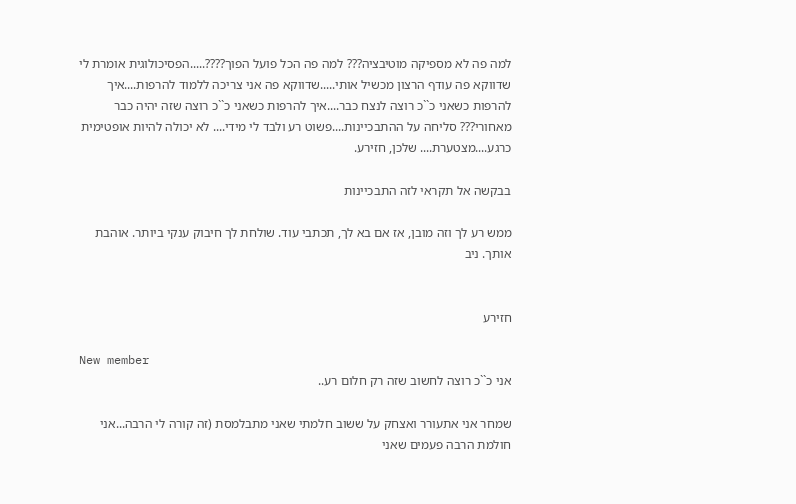למה פה לא מספיקה מוטיבציה??? למה פה הכל פועל הפוך????.....הפסיכולוגית אומרת לי שדווקא פה עודף הרצון מכשיל אותי.....שדווקא פה אני צריכה ללמוד להרפות....איך להרפות כשאני כ``כ רוצה לנצח כבר....איך להרפות כשאני כ``כ רוצה שזה יהיה כבר מאחורי??? סליחה על ההתבכיינות....פשוט רע ולבד לי מידי.... לא יכולה להיות אופטימית כרגע....מצטערת.... שלכן, חזירע.

בבקשה אל תקראי לזה התבכיינות

ממש רע לך וזה מובן, אז אם בא לך, תכתבי עוד. שולחת לך חיבוק ענקי ביותר. אוהבת אותך. ניב


חזירע

New member
אני כ``כ רוצה לחשוב שזה רק חלום רע..

שמחר אני אתעורר ואצחק על ששוב חלמתי שאני מתבלמסת (זה קורה לי הרבה...אני חולמת הרבה פעמים שאני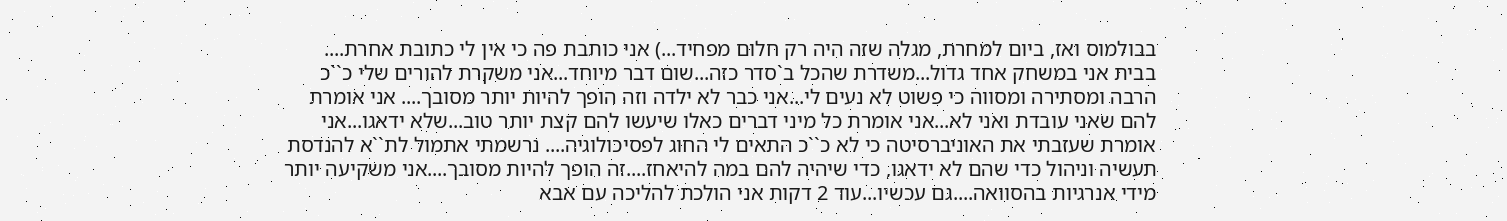בבולמוס ואז, ביום למחרת, מגלה שזה היה רק חלום מפחיד...) אני כותבת פה כי אין לי כתובת אחרת.... בבית אני במשחק אחד גדול...משדרת שהכל ב`סדר כזה...שום דבר מיוחד...אני משקרת להורים שלי כ``כ הרבה ומסתירה ומסווה כי פשוט לא נעים לי...אני כבר לא ילדה וזה הופך להיות יותר מסובך.... אני אומרת להם שאני עובדת ואני לא...אני אומרת כל מיני דברים כאלו שיעשו להם קצת יותר טוב...שלא ידאגו...אני אומרת שעזבתי את האוניברסיטה כי לא כ``כ התאים לי החוג לפסיכולוגיה.... נרשמתי אתמול לת``א להנדסת תעשיה וניהול כדי שהם לא ידאגו, כדי שיהיה להם במה להיאחז....זה הופך להיות מסובך....אני משקיעה יותר מידי אנרגיות בהסוואה....גם עכשיו...עוד 2 דקות אני הולכת להליכה עם אבא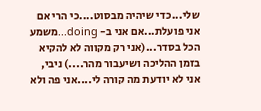שלי...כדי שיהיה מבסוט....כי הרי אם אני פועלת...אם אני ב- doing...משמע הכל בסדר...(אני רק מקווה לא להקיא בזמן ההליכה ושיעבור מהר....) ניבי, אני לא יודעת מה קורה לי....אני פה ולא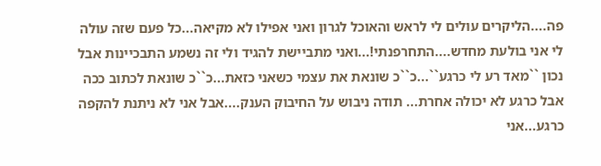פה....הליקרים עולים לי לראש והאוכל לגרון ואני אפילו לא מקיאה...כל פעם שזה עולה לי אני בולעת מחדש....התחרפנתי!...ואני מתביישת להגיד ולי זה נשמע התבכיינות אבל נכון ``מאד רע לי כרגע``...כ``כ שונאת את עצמי כשאני כזאת...כ``כ שונאת לכתוב ככה אבל כרגע לא יכולה אחרת... תודה ניבוש על החיבוק הענק....אבל אני לא ניתנת להקפה כרגע...אני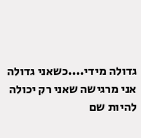גדולה מידי....כשאני גדולה אני מרגישה שאני רק יכולה להיות שם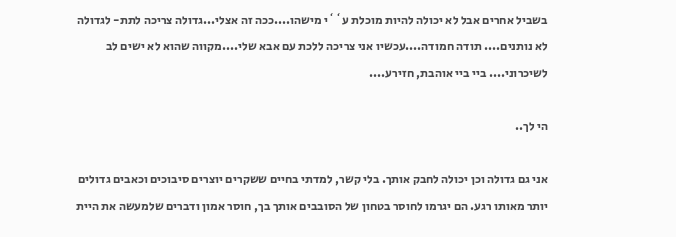בשביל אחרים אבל לא יכולה להיות מוכלת ע``י מישהו....ככה זה אצלי...גדולה צריכה לתת- לגדולה לא נותנים.... תודה חמודה....עכשיו אני צריכה ללכת עם אבא שלי....מקווה שהוא לא ישים לב לשיכרוני.... ביי ביי אוהבת, חזירע....

הי לך..

אני גם גדולה וכן יכולה לחבק אותך. בלי קשר, למדתי בחיים ששקרים יוצרים סיבוכים וכאבים גדולים יותר מאותו רגע. הם יגרמו לחוסר בטחון של הסובבים אותך בך, חוסר אמון ודברים שלמעשה את היית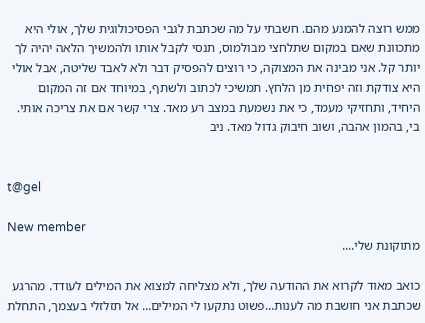ממש רוצה להמנע מהם. חשבתי על מה שכתבת לגבי הפסיכולוגית שלך, אולי היא מתכוונת שאם במקום שתלחצי מבולמוס, תנסי לקבל אותו ולהמשיך הלאה יהיה לך יותר קל. אני מבינה את המצוקה, כי רוצים להפסיק דבר ולא לאבד שליטה, אבל אולי היא צודקת וזה יפחית מן הלחץ. תמשיכי לכתוב ולשתף, במיוחד אם זה המקום היחיד, ותחזיקי מעמד, כי את נשמעת במצב רע מאד. צרי קשר אם את צריכה אותי. בי, בהמון אהבה, ושוב חיבוק גדול מאד. ניב


t@gel

New member
מתוקונת שלי....

כואב מאוד לקרוא את ההודעה שלך, ולא מצליחה למצוא את המילים לעודד. מהרגע שכתבת אני חושבת מה לענות...פשוט נתקעו לי המילים... אל תזלזלי בעצמך, התחלת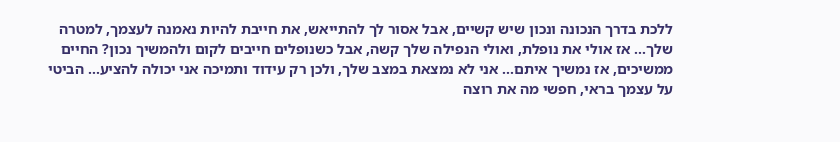ללכת בדרך הנכונה ונכון שיש קשיים, אבל אסור לך להתייאש, את חייבת להיות נאמנה לעצמך, למטרה שלך... אז אולי את נופלת, ואולי הנפילה שלך קשה, אבל כשנופלים חייבים לקום ולהמשיך נכון? החיים ממשיכים, אז נמשיך איתם... אני לא נמצאת במצב שלך, ולכן רק עידוד ותמיכה אני יכולה להציע... הביטי על עצמך בראי, חפשי מה את רוצה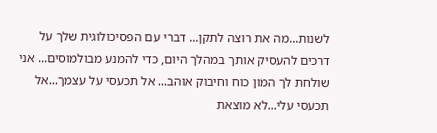לשנות...מה את רוצה לתקן... דברי עם הפסיכולוגית שלך על דרכים להעסיק אותך במהלך היום, כדי להמנע מבולמוסים... אני שולחת לך המון כוח וחיבוק אוהב... אל תכעסי על עצמך...אל תכעסי עלי...לא מוצאת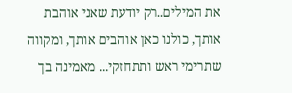את המילים..רק יודעת שאני אוהבת אותך, כולנו כאן אוהבים אותך, ומקווה שתרימי ראש ותתחזקי... מאמינה בך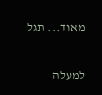מאוד... תגל

למעלה